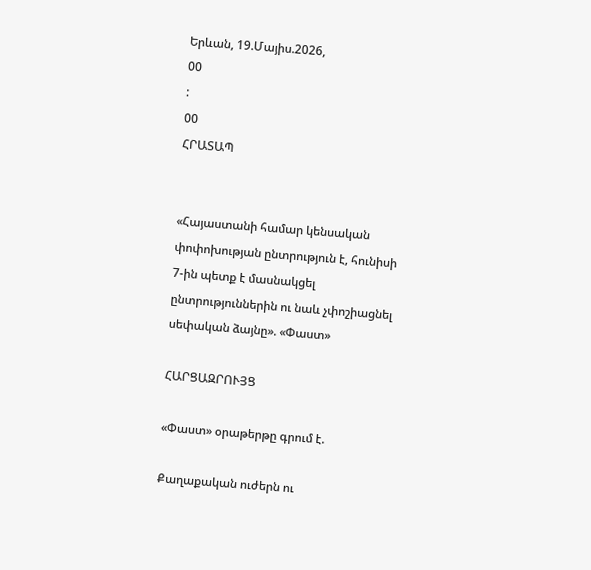Երևան, 19.Մայիս.2026,
00
:
00
ՀՐԱՏԱՊ


«Հայաստանի համար կենսական փոփոխության ընտրություն է, հունիսի 7-ին պետք է մասնակցել ընտրություններին ու նաև չփոշիացնել սեփական ձայնը». «Փաստ»

ՀԱՐՑԱԶՐՈՒՅՑ

«Փաստ» օրաթերթը գրում է.

Քաղաքական ուժերն ու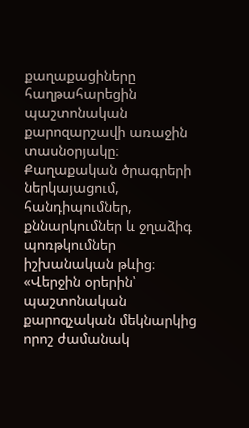քաղաքացիները հաղթահարեցին պաշտոնական քարոզարշավի առաջին տասնօրյակը։ Քաղաքական ծրագրերի ներկայացում, հանդիպումներ, քննարկումներ և ջղաձիգ պոռթկումներ իշխանական թևից։ «Վերջին օրերին՝ պաշտոնական քարոզչական մեկնարկից որոշ ժամանակ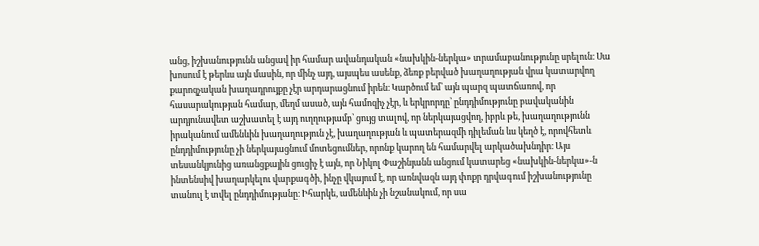անց, իշխանությունն անցավ իր համար ավանդական «նախկին-ներկա» տրամաբանությունը սրելուն։ Սա խոսում է թերևս այն մասին, որ մինչ այդ, այսպես ասենք, ձեռք բերված խաղաղության վրա կատարվող քարոզչական խաղադրույքը չէր արդարացնում իրեն։ Կարծում եմ՝ այն պարզ պատճառով, որ հասարակության համար, մեղմ ասած, այն համոզիչ չէր, և երկրորդը՝ ընդդիմությունը բավականին արդյունավետ աշխատել է այդ ուղղությամբ՝ ցույց տալով, որ ներկայացվող, իբրև թե, խաղաղությունն իրականում ամենևին խաղաղություն չէ, խաղաղության և պատերազմի դիլեման ևս կեղծ է, որովհետև ընդդիմությունը չի ներկայացնում մոտեցումներ, որոնք կարող են համարվել արկածախնդիր։ Այս տեսանկյունից առանցքային ցուցիչ է այն, որ Նիկոլ Փաշինյանն անցում կատարեց «նախկին-ներկա»-ն ինտենսիվ խաղարկելու վարքագծի, ինչը վկայում է, որ առնվազն այդ փոքր դրվագում իշխանությունը տանուլ է տվել ընդդիմությանը։ Իհարկե, ամենևին չի նշանակում, որ սա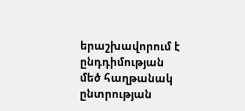երաշխավորում է ընդդիմության մեծ հաղթանակ ընտրության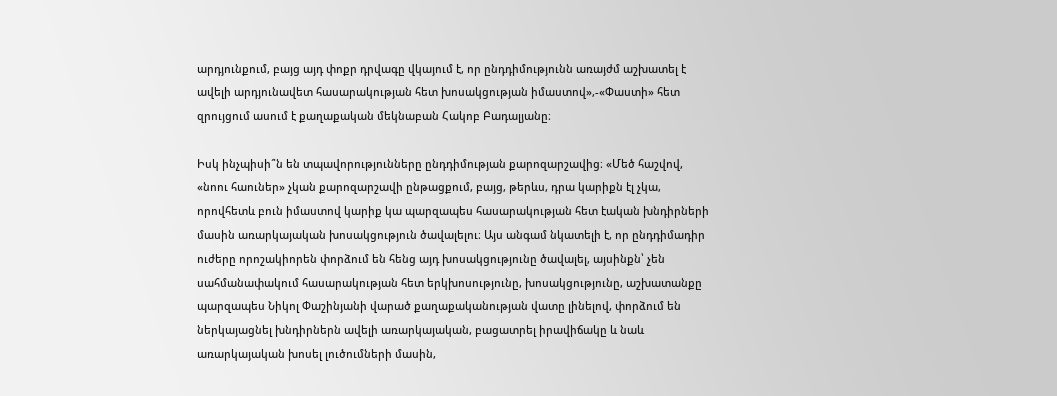արդյունքում, բայց այդ փոքր դրվագը վկայում է, որ ընդդիմությունն առայժմ աշխատել է ավելի արդյունավետ հասարակության հետ խոսակցության իմաստով»,-«Փաստի» հետ զրույցում ասում է քաղաքական մեկնաբան Հակոբ Բադալյանը։

Իսկ ինչպիսի՞ն են տպավորությունները ընդդիմության քարոզարշավից։ «Մեծ հաշվով, «նոու հաուներ» չկան քարոզարշավի ընթացքում, բայց, թերևս, դրա կարիքն էլ չկա, որովհետև բուն իմաստով կարիք կա պարզապես հասարակության հետ էական խնդիրների մասին առարկայական խոսակցություն ծավալելու։ Այս անգամ նկատելի է, որ ընդդիմադիր ուժերը որոշակիորեն փորձում են հենց այդ խոսակցությունը ծավալել, այսինքն՝ չեն սահմանափակում հասարակության հետ երկխոսությունը, խոսակցությունը, աշխատանքը պարզապես Նիկոլ Փաշինյանի վարած քաղաքականության վատը լինելով, փորձում են ներկայացնել խնդիրներն ավելի առարկայական, բացատրել իրավիճակը և նաև առարկայական խոսել լուծումների մասին,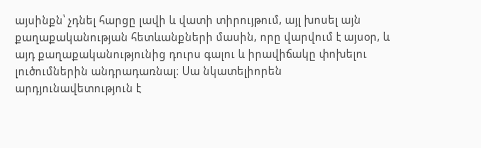այսինքն՝ չդնել հարցը լավի և վատի տիրույթում, այլ խոսել այն քաղաքականության հետևանքների մասին, որը վարվում է այսօր, և այդ քաղաքականությունից դուրս գալու և իրավիճակը փոխելու լուծումներին անդրադառնալ։ Սա նկատելիորեն արդյունավետություն է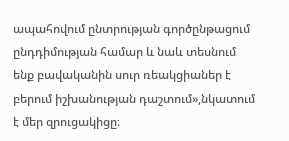ապահովում ընտրության գործընթացում ընդդիմության համար և նաև տեսնում ենք բավականին սուր ռեակցիաներ է բերում իշխանության դաշտում»,նկատում է մեր զրուցակիցը։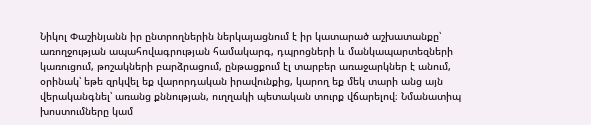Նիկոլ Փաշինյանն իր ընտրողներին ներկայացնում է իր կատարած աշխատանքը՝ առողջության ապահովագրության համակարգ, դպրոցների և մանկապարտեզների կառուցում, թոշակների բարձրացում, ընթացքում էլ տարբեր առաջարկներ է անում, օրինակ՝ եթե զրկվել եք վարորդական իրավունքից, կարող եք մեկ տարի անց այն վերականգնել՝ առանց քննության, ուղղակի պետական տուրք վճարելով։ Նմանատիպ խոստումները կամ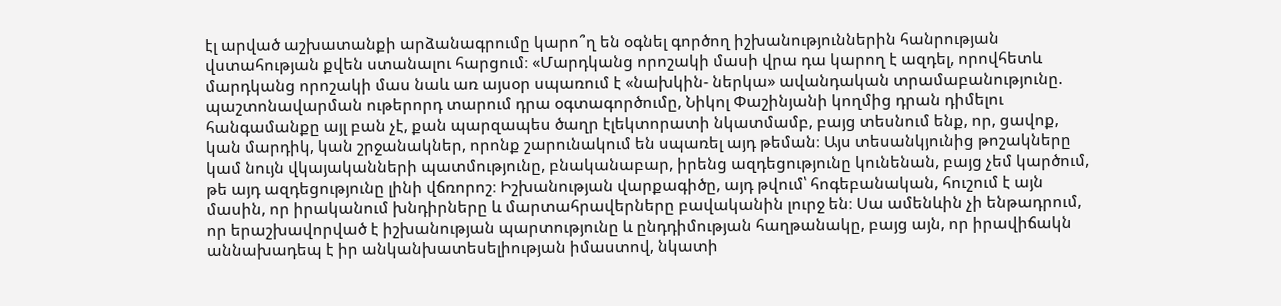էլ արված աշխատանքի արձանագրումը կարո՞ղ են օգնել գործող իշխանություններին հանրության վստահության քվեն ստանալու հարցում։ «Մարդկանց որոշակի մասի վրա դա կարող է ազդել, որովհետև մարդկանց որոշակի մաս նաև առ այսօր սպառում է «նախկին- ներկա» ավանդական տրամաբանությունը. պաշտոնավարման ութերորդ տարում դրա օգտագործումը, Նիկոլ Փաշինյանի կողմից դրան դիմելու հանգամանքը այլ բան չէ, քան պարզապես ծաղր էլեկտորատի նկատմամբ, բայց տեսնում ենք, որ, ցավոք, կան մարդիկ, կան շրջանակներ, որոնք շարունակում են սպառել այդ թեման։ Այս տեսանկյունից թոշակները կամ նույն վկայականների պատմությունը, բնականաբար, իրենց ազդեցությունը կունենան, բայց չեմ կարծում, թե այդ ազդեցությունը լինի վճռորոշ։ Իշխանության վարքագիծը, այդ թվում՝ հոգեբանական, հուշում է այն մասին, որ իրականում խնդիրները և մարտահրավերները բավականին լուրջ են։ Սա ամենևին չի ենթադրում, որ երաշխավորված է իշխանության պարտությունը և ընդդիմության հաղթանակը, բայց այն, որ իրավիճակն աննախադեպ է իր անկանխատեսելիության իմաստով, նկատի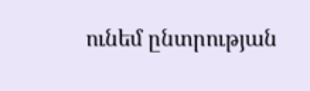ունեմ ընտրության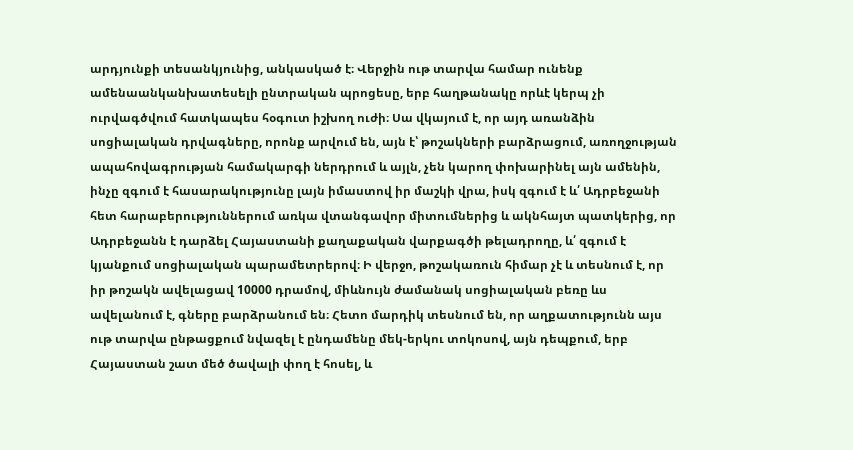արդյունքի տեսանկյունից, անկասկած է։ Վերջին ութ տարվա համար ունենք ամենաանկանխատեսելի ընտրական պրոցեսը, երբ հաղթանակը որևէ կերպ չի ուրվագծվում հատկապես հօգուտ իշխող ուժի։ Սա վկայում է, որ այդ առանձին սոցիալական դրվագները, որոնք արվում են, այն է՝ թոշակների բարձրացում, առողջության ապահովագրության համակարգի ներդրում և այլն, չեն կարող փոխարինել այն ամենին, ինչը զգում է հասարակությունը լայն իմաստով իր մաշկի վրա, իսկ զգում է և՛ Ադրբեջանի հետ հարաբերություններում առկա վտանգավոր միտումներից և ակնհայտ պատկերից, որ Ադրբեջանն է դարձել Հայաստանի քաղաքական վարքագծի թելադրողը, և՛ զգում է կյանքում սոցիալական պարամետրերով։ Ի վերջո, թոշակառուն հիմար չէ և տեսնում է, որ իր թոշակն ավելացավ 10000 դրամով, միևնույն ժամանակ սոցիալական բեռը ևս ավելանում է, գները բարձրանում են։ Հետո մարդիկ տեսնում են, որ աղքատությունն այս ութ տարվա ընթացքում նվազել է ընդամենը մեկ-երկու տոկոսով, այն դեպքում, երբ Հայաստան շատ մեծ ծավալի փող է հոսել, և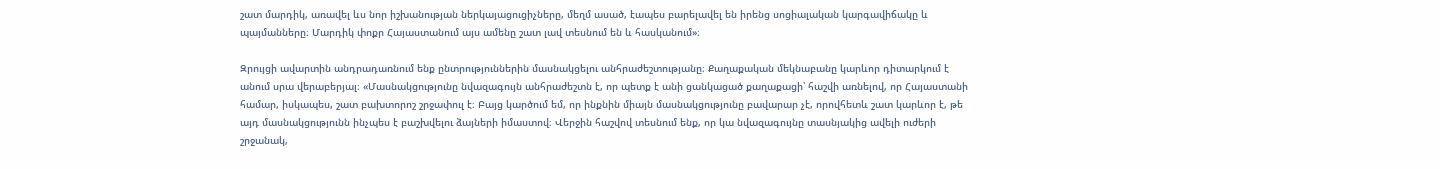շատ մարդիկ, առավել ևս նոր իշխանության ներկայացուցիչները, մեղմ ասած, էապես բարելավել են իրենց սոցիալական կարգավիճակը և պայմանները։ Մարդիկ փոքր Հայաստանում այս ամենը շատ լավ տեսնում են և հասկանում»։

Զրույցի ավարտին անդրադառնում ենք ընտրություններին մասնակցելու անհրաժեշտությանը։ Քաղաքական մեկնաբանը կարևոր դիտարկում է անում սրա վերաբերյալ։ «Մասնակցությունը նվազագույն անհրաժեշտն է, որ պետք է անի ցանկացած քաղաքացի՝ հաշվի առնելով, որ Հայաստանի համար, իսկապես, շատ բախտորոշ շրջափուլ է։ Բայց կարծում եմ, որ ինքնին միայն մասնակցությունը բավարար չէ, որովհետև շատ կարևոր է, թե այդ մասնակցությունն ինչպես է բաշխվելու ձայների իմաստով։ Վերջին հաշվով տեսնում ենք, որ կա նվազագույնը տասնյակից ավելի ուժերի շրջանակ,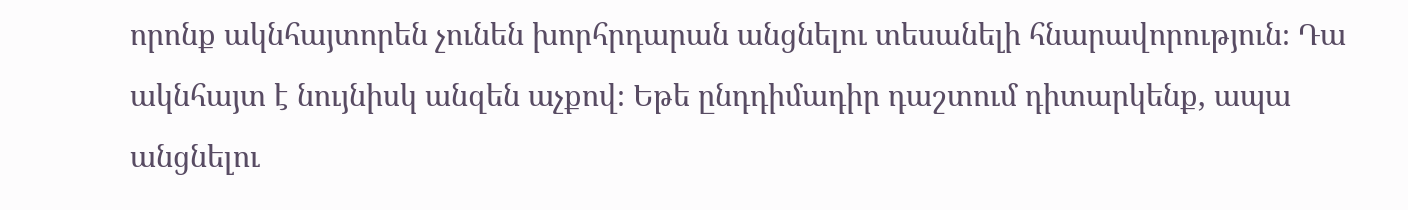որոնք ակնհայտորեն չունեն խորհրդարան անցնելու տեսանելի հնարավորություն։ Դա ակնհայտ է նույնիսկ անզեն աչքով։ Եթե ընդդիմադիր դաշտում դիտարկենք, ապա անցնելու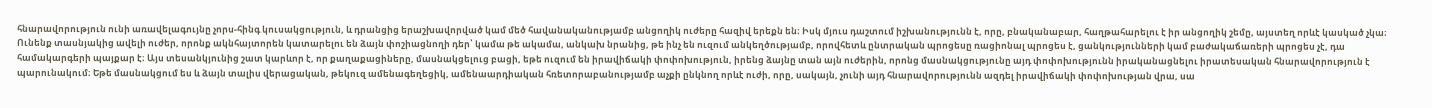հնարավորություն ունի առավելագույնը չորս-հինգ կուսակցություն, և դրանցից երաշխավորված կամ մեծ հավանականությամբ անցողիկ ուժերը հազիվ երեքն են։ Իսկ մյուս դաշտում իշխանությունն է, որը, բնականաբար, հաղթահարելու է իր անցողիկ շեմը, այստեղ որևէ կասկած չկա։ Ունենք տասնյակից ավելի ուժեր, որոնք ակնհայտորեն կատարելու են ձայն փոշիացնողի դեր՝ կամա թե ակամա, անկախ նրանից, թե ինչ են ուզում անկեղծությամբ, որովհետև ընտրական պրոցեսը ռացիոնալ պրոցես է, ցանկությունների կամ բաժակաճառերի պրոցես չէ, դա համակարգերի պայքար է։ Այս տեսանկյունից շատ կարևոր է, որ քաղաքացիները, մասնակցելուց բացի, եթե ուզում են իրավիճակի փոփոխություն, իրենց ձայնը տան այն ուժերին, որոնց մասնակցությունը այդ փոփոխությունն իրականացնելու իրատեսական հնարավորություն է պարունակում։ Եթե մասնակցում ես և ձայն տալիս վերացական, թեկուզ ամենագեղեցիկ, ամենաարդիական հռետորաբանությամբ աչքի ընկնող որևէ ուժի, որը, սակայն, չունի այդ հնարավորությունն ազդել իրավիճակի փոփոխության վրա, սա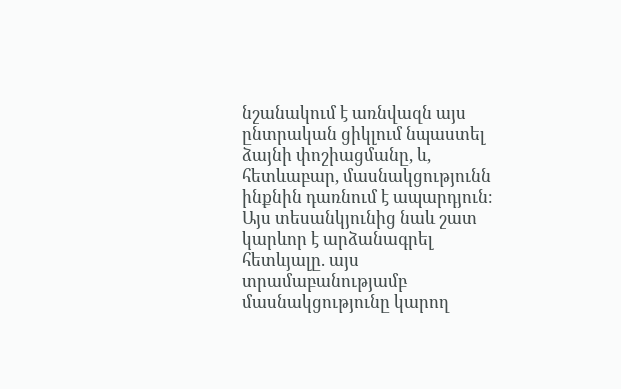նշանակում է առնվազն այս ընտրական ցիկլում նպաստել ձայնի փոշիացմանը, և, հետևաբար, մասնակցությունն ինքնին դառնում է ապարդյուն։ Այս տեսանկյունից նաև շատ կարևոր է արձանագրել հետևյալը. այս տրամաբանությամբ մասնակցությունը կարող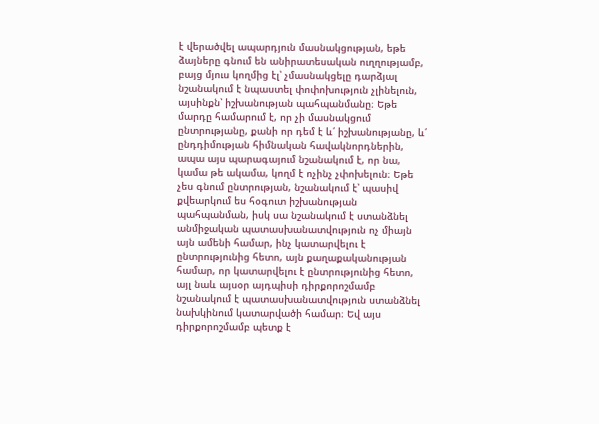է վերածվել ապարդյուն մասնակցության, եթե ձայները գնում են անիրատեսական ուղղությամբ, բայց մյուս կողմից էլ՝ չմասնակցելը դարձյալ նշանակում է նպաստել փոփոխություն չլինելուն, այսինքն՝ իշխանության պահպանմանը։ Եթե մարդը համարում է, որ չի մասնակցում ընտրությանը, քանի որ դեմ է և՛ իշխանությանը, և՛ ընդդիմության հիմնական հավակնորդներին, ապա այս պարագայում նշանակում է, որ նա, կամա թե ակամա, կողմ է ոչինչ չփոխելուն։ Եթե չես գնում ընտրության, նշանակում է՝ պասիվ քվեարկում ես հօգուտ իշխանության պահպանման, իսկ սա նշանակում է ստանձնել անմիջական պատասխանատվություն ոչ միայն այն ամենի համար, ինչ կատարվելու է ընտրությունից հետո, այն քաղաքականության համար, որ կատարվելու է ընտրությունից հետո, այլ նաև այսօր այդպիսի դիրքորոշմամբ նշանակում է պատասխանատվություն ստանձնել նախկինում կատարվածի համար։ Եվ այս դիրքորոշմամբ պետք է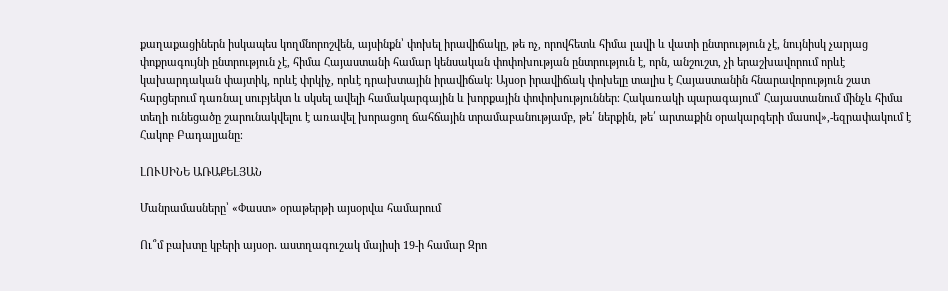քաղաքացիներն իսկապես կողմնորոշվեն, այսինքն՝ փոխել իրավիճակը, թե ոչ, որովհետև հիմա լավի և վատի ընտրություն չէ, նույնիսկ չարյաց փոքրագույնի ընտրություն չէ, հիմա Հայաստանի համար կենսական փոփոխության ընտրություն է, որն, անշուշտ, չի երաշխավորում որևէ կախարդական փայտիկ, որևէ փրկիչ, որևէ դրախտային իրավիճակ։ Այսօր իրավիճակ փոխելը տալիս է Հայաստանին հնարավորություն շատ հարցերում դառնալ սուբյեկտ և սկսել ավելի համակարգային և խորքային փոփոխություններ։ Հակառակի պարագայում՝ Հայաստանում մինչև հիմա տեղի ունեցածը շարունակվելու է առավել խորացող ճահճային տրամաբանությամբ, թե՛ ներքին, թե՛ արտաքին օրակարգերի մասով»,-եզրափակում է Հակոբ Բադալյանը։

ԼՈՒՍԻՆԵ ԱՌԱՔԵԼՅԱՆ

Մանրամասները՝ «Փաստ» օրաթերթի այսօրվա համարում

Ու՞մ բախտը կբերի այսօր․ աստղագուշակ մայիսի 19-ի համար Զրո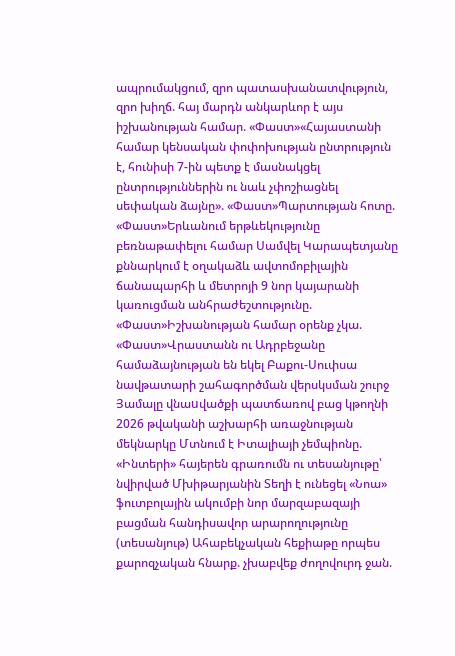ապրումակցում, զրո պատասխանատվություն, զրո խիղճ. հայ մարդն անկարևոր է այս իշխանության համար. «Փաստ»«Հայաստանի համար կենսական փոփոխության ընտրություն է, հունիսի 7-ին պետք է մասնակցել ընտրություններին ու նաև չփոշիացնել սեփական ձայնը». «Փաստ»Պարտության հոտը. «Փաստ»Երևանում երթևեկությունը բեռնաթափելու համար Սամվել Կարապետյանը քննարկում է օղակաձև ավտոմոբիլային ճանապարհի և մետրոյի 9 նոր կայարանի կառուցման անհրաժեշտությունը. «Փաստ»Իշխանության համար օրենք չկա. «Փաստ»Վրաստանն ու Ադրբեջանը համաձայնության են եկել Բաքու-Սուփսա նավթատարի շահագործման վերսկսման շուրջ Յամալը վնաuվածքի պատճառով բաց կթողնի 2026 թվականի աշխարհի առաջնության մեկնարկը Մտնում է Իտալիայի չեմպիոնը. «Ինտերի» հայերեն գրառումն ու տեսանյութը՝ նվիրված Մխիթարյանին Տեղի է ունեցել «Նոա» ֆուտբոլային ակումբի նոր մարզաբազայի բացման հանդիսավոր արարողությունը (տեսանյութ) Ահաբեկչական հեքիաթը որպես քարոզչական հնարք. չխաբվեք ժողովուրդ ջան.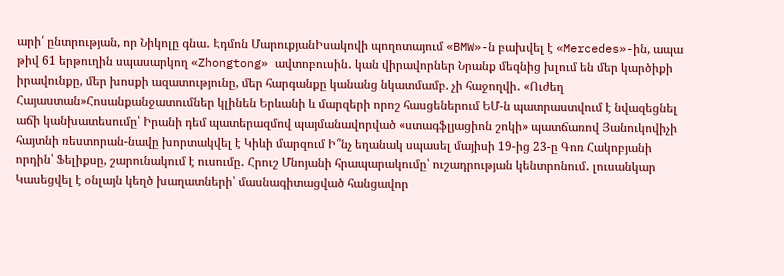արի՛ ընտրության, որ Նիկոլը գնա․ Էդմոն ՄարուքյանԻսակովի պողոտայում «BMW»-ն բախվել է «Mercedes»-ին, ապա թիվ 61 երթուղին սպասարկող «Zhongtong» ավտոբուսին․ կան վիրավորներ Նրանք մեզնից խլում են մեր կարծիքի իրավունքը, մեր խոսքի ազատությունը, մեր հարգանքը կանանց նկատմամբ. չի հաջողվի․ «Ուժեղ Հայաստան»Հոսանքանջատումներ կլինեն Երևանի և մարզերի որոշ հասցեներում ԵՄ-ն պատրաստվում է նվազեցնել աճի կանխատեսումը՝ Իրանի դեմ պատերազմով պայմանավորված «ստագֆլյացիոն շոկի» պատճառով Յանուկովիչի հայտնի ռեստորան-նավը խորտակվել է Կիևի մարզում Ի՞նչ եղանակ սպասել մայիսի 19-ից 23-ը Գոռ Հակոբյանի որդին՝ Ֆելիքսը, շարունակում է ուսումը․ Հրուշ Մնոյանի հրապարակումը՝ ուշադրության կենտրոնում․ լուսանկար Կասեցվել է օնլայն կեղծ խաղատների՝ մասնագիտացված հանցավոր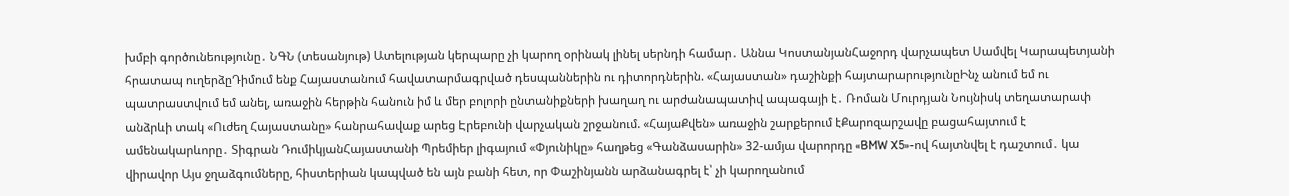խմբի գործունեությունը․ ՆԳՆ (տեսանյութ) Ատելության կերպարը չի կարող օրինակ լինել սերնդի համար․ Աննա ԿոստանյանՀաջորդ վարչապետ Սամվել Կարապետյանի հրատապ ուղերձըԴիմում ենք Հայաստանում հավատարմագրված դեսպաններին ու դիտորդներին. «Հայաստան» դաշինքի հայտարարությունըԻնչ անում եմ ու պատրաստվում եմ անել, առաջին հերթին հանուն իմ և մեր բոլորի ընտանիքների խաղաղ ու արժանապատիվ ապագայի է․ Ռոման Մուրդյան Նույնիսկ տեղատարափ անձրևի տակ «Ուժեղ Հայաստանը» հանրահավաք արեց Էրեբունի վարչական շրջանում. «ՀայաՔվեն» առաջին շարքերում էՔարոզարշավը բացահայտում է ամենակարևորը․ Տիգրան ԴումիկյանՀայաստանի Պրեմիեր լիգայում «Փյունիկը» հաղթեց «Գանձասարին» 32-ամյա վարորդը «BMW X5»-ով հայտնվել է դաշտում․ կա վիրավոր Այս ջղաձգումները, հիստերիան կապված են այն բանի հետ, որ Փաշինյանն արձանագրել է՝ չի կարողանում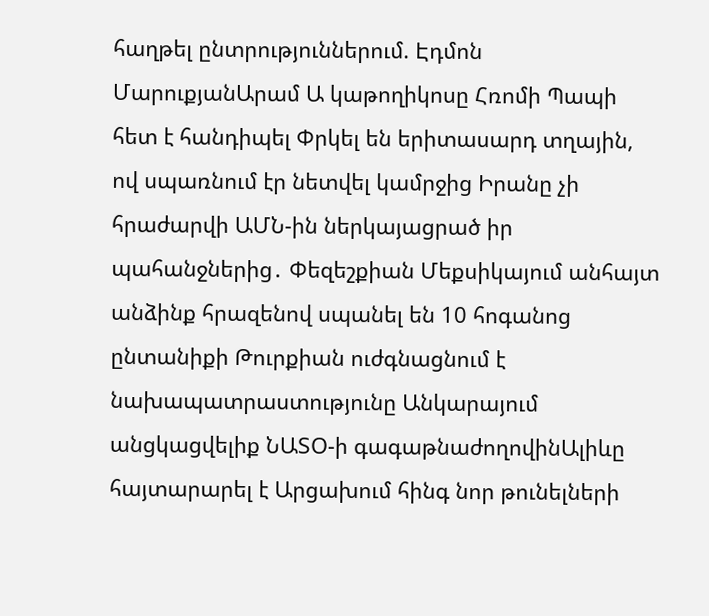հաղթել ընտրություններում. Էդմոն ՄարուքյանԱրամ Ա կաթողիկոսը Հռոմի Պապի հետ է հանդիպել Փրկել են երիտասարդ տղային, ով սպառնում էր նետվել կամրջից Իրանը չի հրաժարվի ԱՄՆ-ին ներկայացրած իր պահանջներից․ Փեզեշքիան Մեքսիկայում անհայտ անձինք հրազենով սպանել են 10 հոգանոց ընտանիքի Թուրքիան ուժգնացնում է նախապատրաստությունը Անկարայում անցկացվելիք ՆԱՏՕ-ի գագաթնաժողովինԱլիևը հայտարարել է Արցախում հինգ նոր թունելների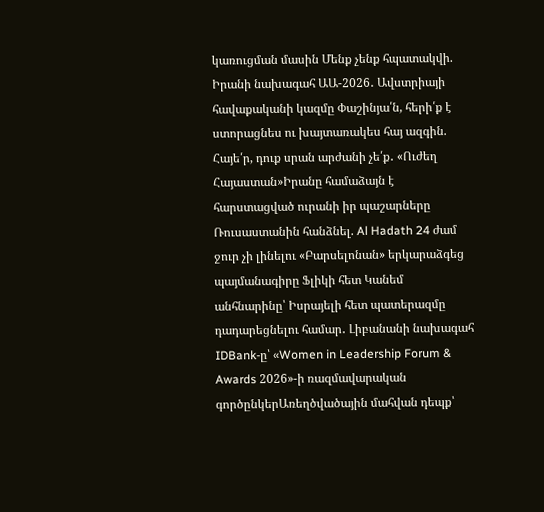կառուցման մասին Մենք չենք հպատակվի. Իրանի նախագահ ԱԱ-2026․ Ավստրիայի հավաքականի կազմը Փաշինյա՛ն, հերի՛ք է ստորացնես ու խայտառակես հայ ազգին. Հայե՛ր, դուք սրան արժանի չե՛ք․ «Ուժեղ Հայաստան»Իրանը համաձայն է հարստացված ուրանի իր պաշարները Ռուսաստանին հանձնել. Al Hadath 24 ժամ ջուր չի լինելու «Բարսելոնան» երկարաձգեց պայմանագիրը Ֆլիկի հետ Կանեմ անհնարինը՝ Իսրայելի հետ պատերազմը դադարեցնելու համար․ Լիբանանի նախագահ IDBank-ը՝ «Women in Leadership Forum & Awards 2026»-ի ռազմավարական գործընկերԱռեղծվածային մահվան դեպք՝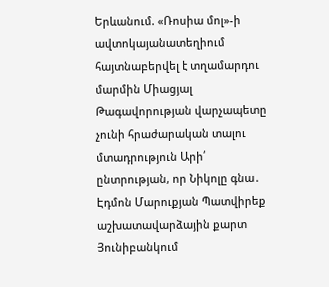Երևանում. «Ռոսիա մոլ»-ի ավտոկայանատեղիում հայտնաբերվել է տղամարդու մարմին Միացյալ Թագավորության վարչապետը չունի հրաժարական տալու մտադրություն Արի՛ ընտրության, որ Նիկոլը գնա․ Էդմոն Մարուքյան Պատվիրեք աշխատավարձային քարտ Յունիբանկում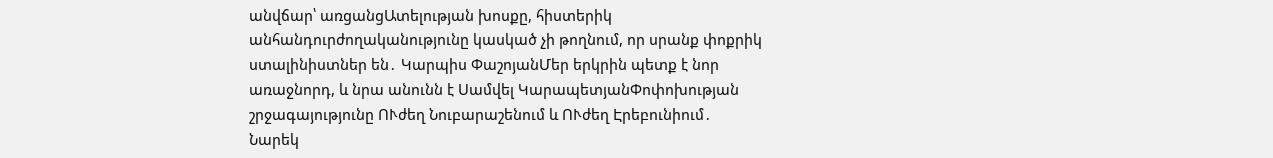անվճար՝ առցանցԱտելության խոսքը, հիստերիկ անհանդուրժողականությունը կասկած չի թողնում, որ սրանք փոքրիկ ստալինիստներ են․ Կարպիս ՓաշոյանՄեր երկրին պետք է նոր առաջնորդ, և նրա անունն է Սամվել ԿարապետյանՓոփոխության շրջագայությունը ՈՒժեղ Նուբարաշենում և ՈՒժեղ Էրեբունիում․ Նարեկ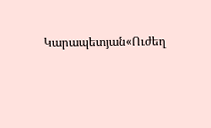Կարապետյան«Ուժեղ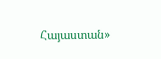Հայաստան»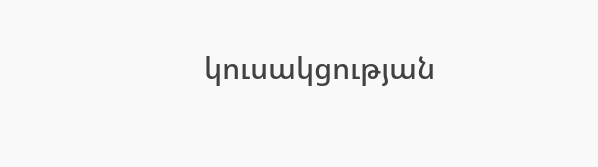կուսակցության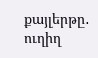քայլերթը․ ուղիղ